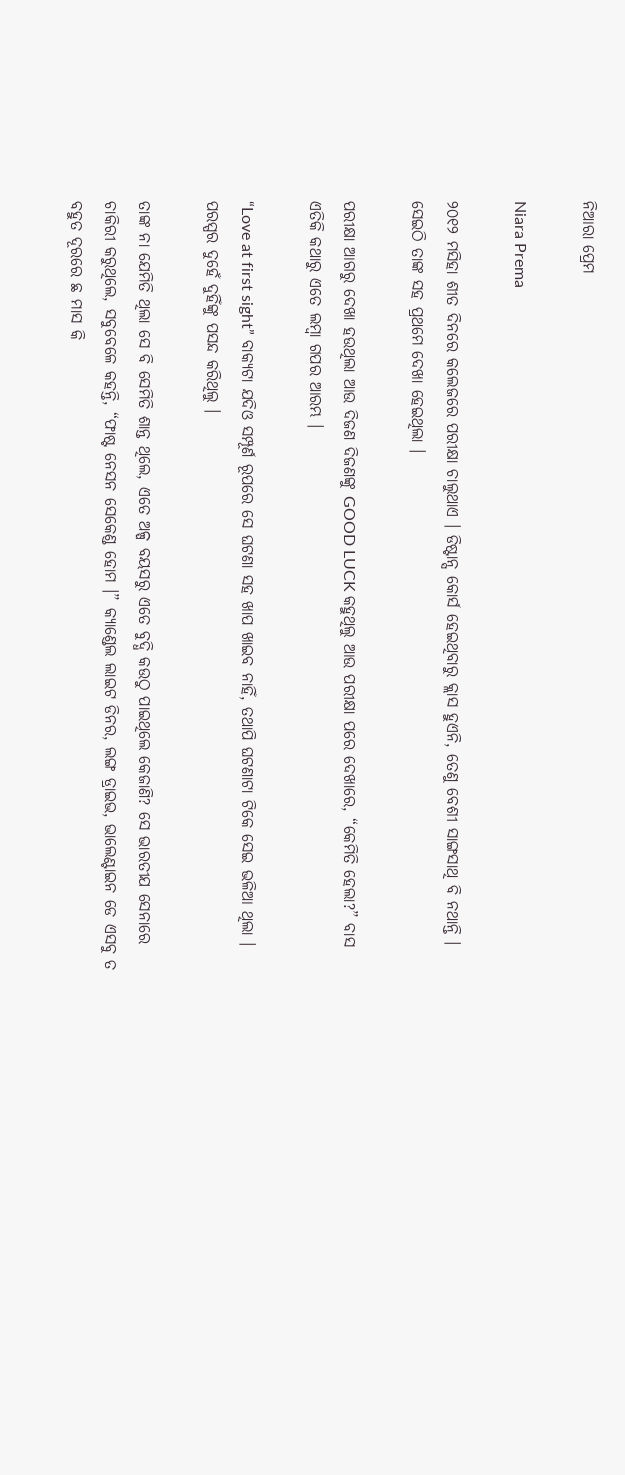ନିଆରା ପ୍ରେମ

Niara Prema

୨୦୧୨ ମସିହା ଶୀତ ଦିନରେ କଲେଜରେ ପରୀକ୍ଷା ଚାଲୁଥାଏ । ଡିଷ୍ଟାନ୍ସ କୋର୍ସ ହେଇଥିବାରୁ କ୍ଲାସ ହୁଏନି, ତେଣୁ ବେଶୀ ସାଙ୍ଗସାଥି ବି ନଥାନ୍ତି । ସେଇଠି ତାଙ୍କ ସହ ପ୍ରଥମେ ଦେଖା ହେଇଥିଲା ।

ପରୀକ୍ଷା ଆଗରୁ ଦେଖା ହଉଥିଲା ଆଉ ଦିଜଣ ଦିଜଣଙ୍କୁ GOOD LUCK କହୁଥିଲୁ ଆଉ ପରୀକ୍ଷା ପରେ ଦେଖାରେ, “କେମିତି ହେଲା?” ବାସ ଏତିକି କଥାରୁ ଏତେ ଲମ୍ବା ଗପର ଆରମ୍ଭ ।

“Love at first sight” ବାକ୍ୟଟା ଯଦିଓ ସମ୍ପୂର୍ଣ ରୂପରେ ସେ ଘଟଣା ସହ ଖାପ ଖାଇବ ନାହିଁ, ତଥାପି ଘଟଣାଟା ଟିକେ ସେଇ ଭଳିଆ ଥିଲା । ପରସ୍ପର ଦୁହେଁ ଦୁହିଁଙ୍କୁ ପସନ୍ଦ କରିଥିଲୁ ।

ତାଙ୍କ ନା ଯେମିତି ଥିଲା ସେ ବି ସେମିତି ଶାନ୍ତ ଥିଲେ, ଏତେ ଅଳ୍ପ ବୟସରୁ ଏତେ ବୁଦ୍ଧି କଉଠୁ ପାଇଥିଲେ କେଜାଣି? ସେ ଭାରତୀଯ ସେନାରେ ଚାକିରୀ କରୁଥିଲେ, ସବୁବେଳେ କହନ୍ତି, “ଫାଷ୍ଟ ନେସନ ସେକେଣ୍ଡ ହୋମ ।” କ୍ୟାଣ୍ଡେଲ ଲାଇଟ ଡିନର, ଲଙ୍ଗ ଡ୍ରାଇଭ, ଭାଲେଣ୍ଟାଇନ ଡେ ଏସବୁ ତ ବହୁତ ଦୂରରେ ଛ ମାସ କି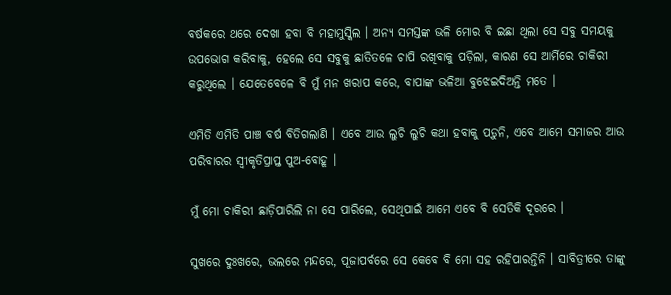ବର୍ଷକରେ ଥରେ ଦେଖା ହବା ବି ମହାମୁସ୍କିଲ । ଅନ୍ୟ ସମସ୍ତଙ୍କ ଭଳି ମୋର ବି ଇଛା ଥିଲା ସେ ସବୁ ସମୟକୁ ଉପଭୋଗ କରିବାକୁ, ହେଲେ ସେ ସବୁକୁ ଛାତିତଳେ ଚାପି ରଖିବାକୁ ପଡ଼ିଲା, କାରଣ ସେ ଆର୍ମିରେ ଚାକିରୀ କରୁଥିଲେ । ଯେତେବେଳେ ବି ମୁଁ ମନ ଖରାପ କରେ, ବାପାଙ୍କ ଭଳିଆ ବୁଝେଇଦିଅନ୍ତି ମତେ ।

ଏମିତି ଏମିତି ପାଞ୍ଚ ବର୍ଷ ବିତିଗଲାଣି । ଏବେ ଆଉ ଲୁଚି ଲୁଚି କଥା ହବାକୁ ପଡ଼ୁନି, ଏବେ ଆମେ ସମାଜର ଆଉ ପରିବାରର ସ୍ଵୀକୃତିପ୍ରାପ୍ତ ପୁଅ-ବୋହୂ ।

ମୁଁ ମୋ ଚାକିରୀ ଛାଡ଼ିପାରିଲି ନା ସେ ପାରିଲେ, ସେଥିପାଇଁ ଆମେ ଏବେ ବି ସେତିକି ଦୂରରେ ।

ସୁଖରେ ଦୁଃଖରେ, ଭଲରେ ମନ୍ଦରେ, ପୂଜାପର୍ବରେ ସେ କେବେ ବି ମୋ ସହ ରହିପାରନ୍ତିନି । ସାବିତ୍ରୀରେ ତାଙ୍କୁ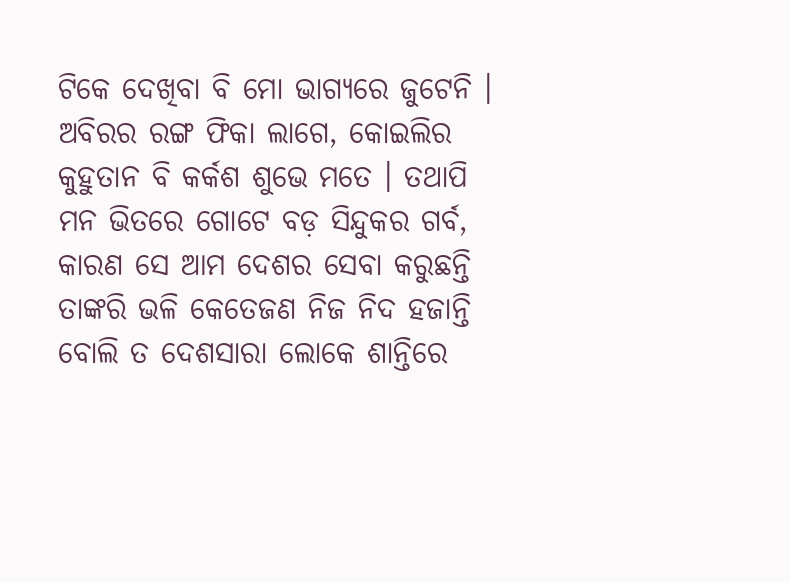ଟିକେ ଦେଖିବା ବି ମୋ ଭାଗ୍ୟରେ ଜୁଟେନି । ଅବିରର ରଙ୍ଗ ଫିକା ଲାଗେ, କୋଇଲିର କୁହୁତାନ ବି କର୍କଶ ଶୁଭେ ମତେ । ତଥାପି ମନ ଭିତରେ ଗୋଟେ ବଡ଼ ସିନ୍ଦୁକର ଗର୍ବ, କାରଣ ସେ ଆମ ଦେଶର ସେବା କରୁଛନ୍ତି ତାଙ୍କରି ଭଳି କେତେଜଣ ନିଜ ନିଦ ହଜାନ୍ତି ବୋଲି ତ ଦେଶସାରା ଲୋକେ ଶାନ୍ତିରେ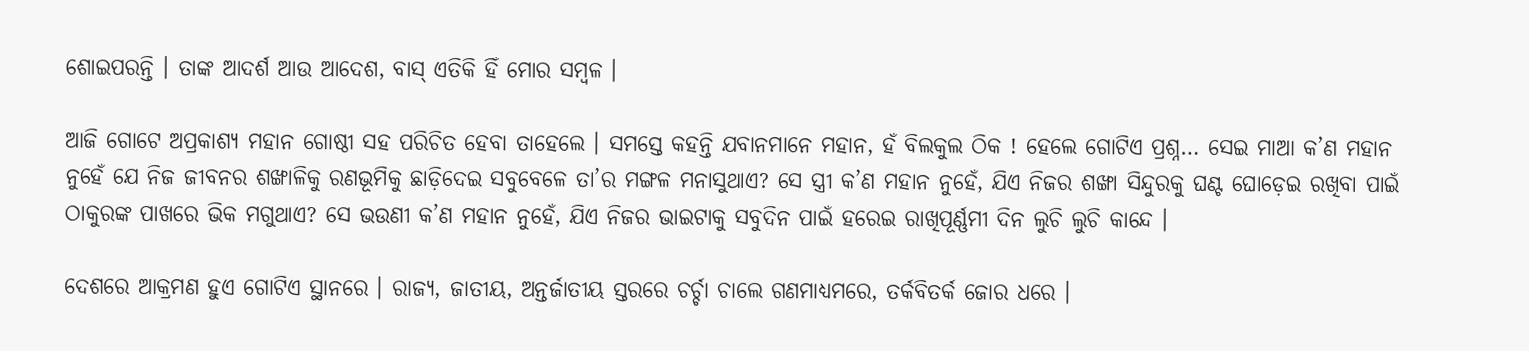ଶୋଇପରନ୍ତି । ତାଙ୍କ ଆଦର୍ଶ ଆଉ ଆଦେଶ, ବାସ୍ ଏତିକି ହିଁ ମୋର ସମ୍ବଳ ।

ଆଜି ଗୋଟେ ଅପ୍ରକାଶ୍ୟ ମହାନ ଗୋଷ୍ଠୀ ସହ ପରିଚିତ ହେବା ତାହେଲେ । ସମସ୍ତେ କହନ୍ତି ଯବାନମାନେ ମହାନ, ହଁ ବିଲକୁଲ ଠିକ ! ହେଲେ ଗୋଟିଏ ପ୍ରଶ୍ନ… ସେଇ ମାଆ କ’ଣ ମହାନ ନୁହେଁ ଯେ ନିଜ ଜୀବନର ଶଙ୍ଖାଳିକୁ ରଣଭୂମିକୁ ଛାଡ଼ିଦେଇ ସବୁବେଳେ ତା’ର ମଙ୍ଗଳ ମନାସୁଥାଏ? ସେ ସ୍ତ୍ରୀ କ’ଣ ମହାନ ନୁହେଁ, ଯିଏ ନିଜର ଶଙ୍ଖା ସିନ୍ଦୁରକୁ ଘଣ୍ଟ ଘୋଡ଼େଇ ରଖିବା ପାଇଁ ଠାକୁରଙ୍କ ପାଖରେ ଭିକ ମଗୁଥାଏ? ସେ ଭଉଣୀ କ’ଣ ମହାନ ନୁହେଁ, ଯିଏ ନିଜର ଭାଇଟାକୁ ସବୁଦିନ ପାଇଁ ହରେଇ ରାଖିପୂର୍ଣ୍ଣମୀ ଦିନ ଲୁଚି ଲୁଚି କାନ୍ଦେ ।

ଦେଶରେ ଆକ୍ରମଣ ହୁଏ ଗୋଟିଏ ସ୍ଥାନରେ । ରାଜ୍ୟ, ଜାତୀୟ, ଅନ୍ତର୍ଜାତୀୟ ସ୍ତରରେ ଚର୍ଚ୍ଚା ଚାଲେ ଗଣମାଧ୍ୟମରେ, ତର୍କବିତର୍କ ଜୋର ଧରେ ।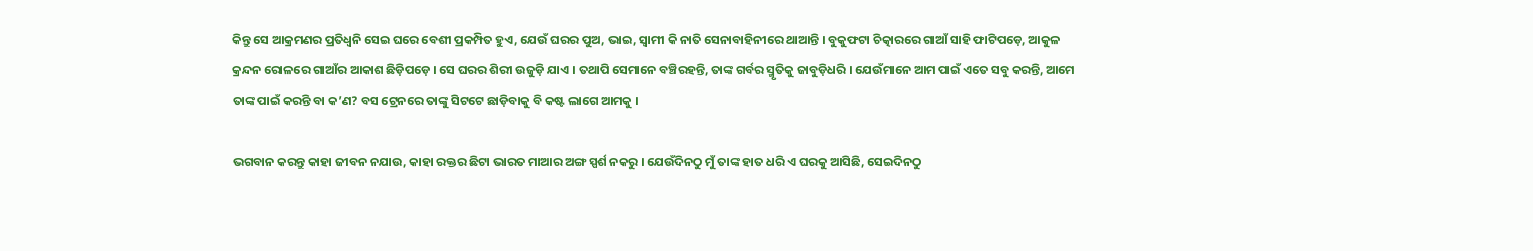କିନ୍ତୁ ସେ ଆକ୍ରମଣର ପ୍ରତିଧ୍ୱନି ସେଇ ଘରେ ବେଶୀ ପ୍ରକମ୍ପିତ ହୁଏ, ଯେଉଁ ଘରର ପୁଅ, ଭାଇ, ସ୍ୱାମୀ କି ନାତି ସେନାବାହିନୀରେ ଥାଆନ୍ତି । ବୁକୁଫଟା ଚିତ୍କାରରେ ଗାଆଁ ସାହି ଫାଟିପଡ଼େ, ଆକୁଳ କ୍ରନ୍ଦନ ରୋଳରେ ଗାଆଁର ଆକାଶ ଛିଡ଼ିପଡ଼େ । ସେ ଘରର ଶିରୀ ଉଜୁଡ଼ି ଯାଏ । ତଥାପି ସେମାନେ ବଞ୍ଚିରହନ୍ତି, ତାଙ୍କ ଗର୍ବର ସ୍ମୃତିକୁ ଜାବୁଡ଼ିଧରି । ଯେଉଁମାନେ ଆମ ପାଇଁ ଏତେ ସବୁ କରନ୍ତି, ଆମେ ତାଙ୍କ ପାଇଁ କରନ୍ତି ବା କ’ଣ? ବସ ଟ୍ରେନରେ ତାଙ୍କୁ ସିଟଟେ ଛାଡ଼ିବାକୁ ବି କଷ୍ଟ ଲାଗେ ଆମକୁ ।

ଭଗବାନ କରନ୍ତୁ କାହା ଜୀବନ ନଯାଉ, କାହା ରକ୍ତର ଛିଟା ଭାରତ ମାଆର ଅଙ୍ଗ ସ୍ପର୍ଶ ନକରୁ । ଯେଉଁଦିନଠୁ ମୁଁ ତାଙ୍କ ହାତ ଧରି ଏ ଘରକୁ ଆସିଛି, ସେଇଦିନଠୁ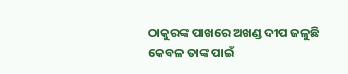ଠାକୁରଙ୍କ ପାଖରେ ଅଖଣ୍ଡ ଦୀପ ଜଳୁଛି କେବଳ ତାଙ୍କ ପାଇଁ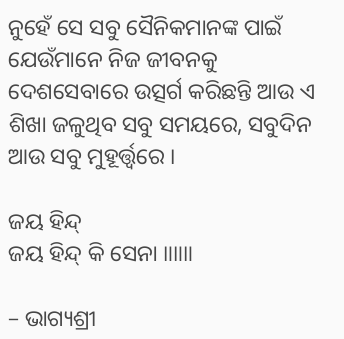ନୁହେଁ ସେ ସବୁ ସୈନିକମାନଙ୍କ ପାଇଁ ଯେଉଁମାନେ ନିଜ ଜୀବନକୁ ଦେଶସେବାରେ ଉତ୍ସର୍ଗ କରିଛନ୍ତି ଆଉ ଏ ଶିଖା ଜଳୁଥିବ ସବୁ ସମୟରେ, ସବୁଦିନ ଆଉ ସବୁ ମୁହୂର୍ତ୍ତ୍ୱରେ ।

ଜୟ ହିନ୍ଦ୍
ଜୟ ହିନ୍ଦ୍ କି ସେନା ॥॥॥

– ଭାଗ୍ୟଶ୍ରୀ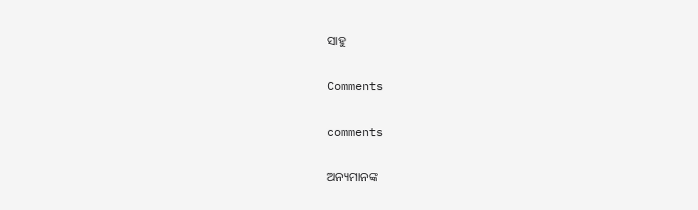ସାହୁ

Comments

comments

ଅନ୍ୟମାନଙ୍କ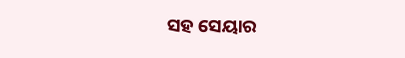ସହ ସେୟାର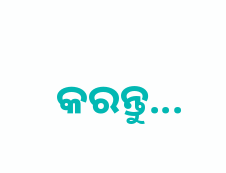କରନ୍ତୁ...